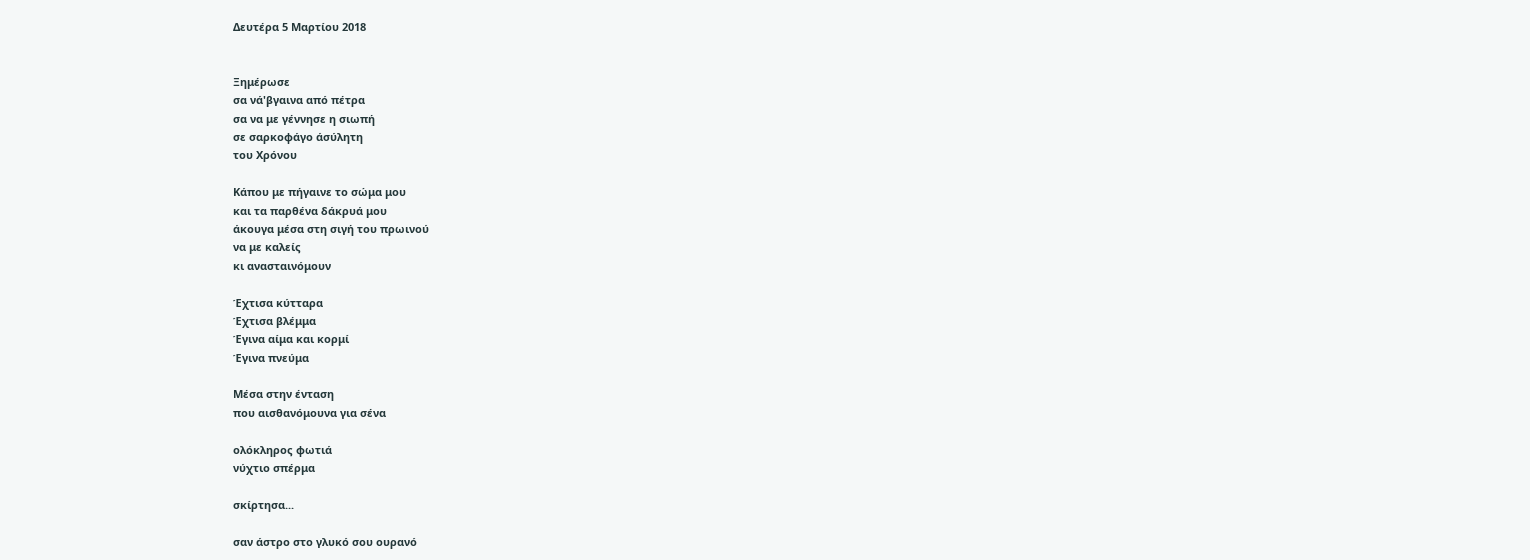Δευτέρα 5 Μαρτίου 2018


Ξημέρωσε
σα νά'βγαινα από πέτρα
σα να με γέννησε η σιωπή
σε σαρκοφάγο άσύλητη
του Χρόνου

Κάπου με πήγαινε το σώμα μου
και τα παρθένα δάκρυά μου
άκουγα μέσα στη σιγή του πρωινού
να με καλείς
κι ανασταινόμουν

Έχτισα κύτταρα
Έχτισα βλέμμα
Έγινα αίμα και κορμί
Έγινα πνεύμα

Μέσα στην ένταση
που αισθανόμουνα για σένα

ολόκληρος φωτιά
νύχτιο σπέρμα

σκίρτησα...

σαν άστρο στο γλυκό σου ουρανό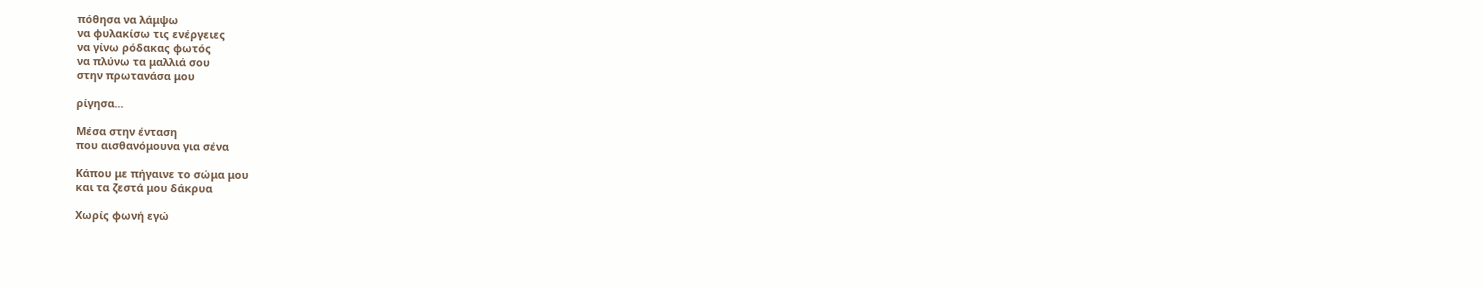πόθησα να λάμψω
να φυλακίσω τις ενέργειες
να γίνω ρόδακας φωτός
να πλύνω τα μαλλιά σου
στην πρωτανάσα μου

ρίγησα...

Μέσα στην ένταση
που αισθανόμουνα για σένα

Κάπου με πήγαινε το σώμα μου
και τα ζεστά μου δάκρυα

Χωρίς φωνή εγώ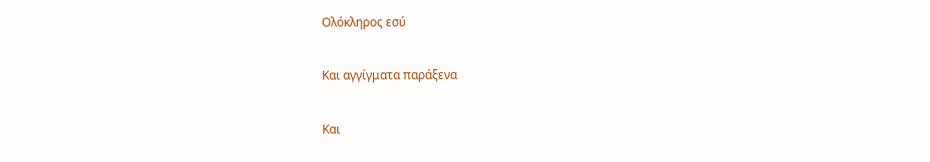Ολόκληρος εσύ

Και αγγίγματα παράξενα

Και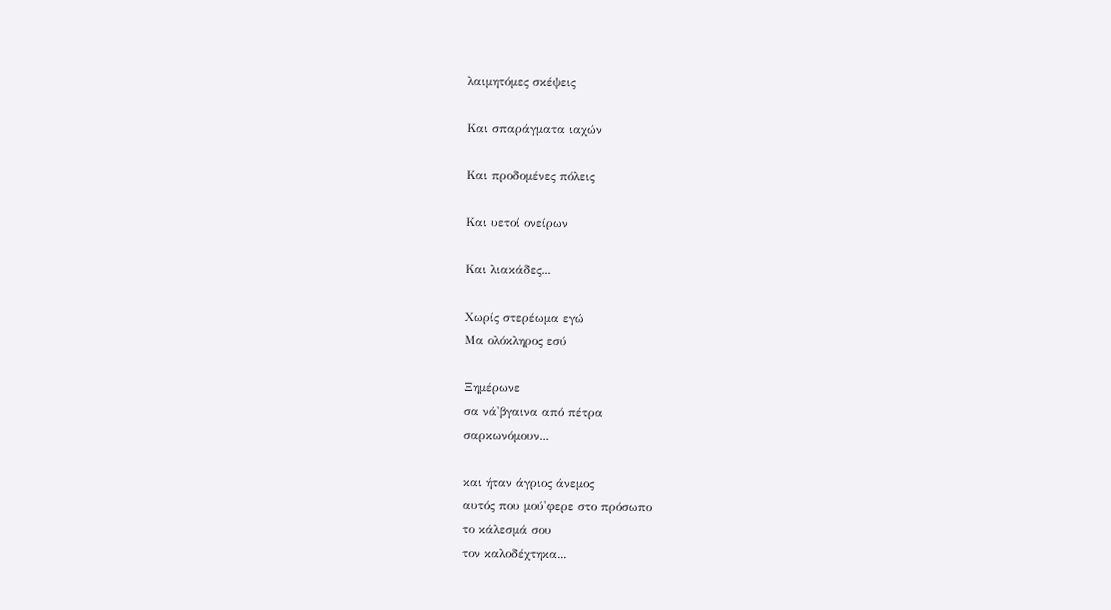λαιμητόμες σκέψεις

Και σπαράγματα ιαχών

Και προδομένες πόλεις

Και υετοί ονείρων

Και λιακάδες...

Χωρίς στερέωμα εγώ
Μα ολόκληρος εσύ

Ξημέρωνε
σα νά'βγαινα από πέτρα
σαρκωνόμουν...

και ήταν άγριος άνεμος
αυτός που μού'φερε στο πρόσωπο
το κάλεσμά σου
τον καλοδέχτηκα...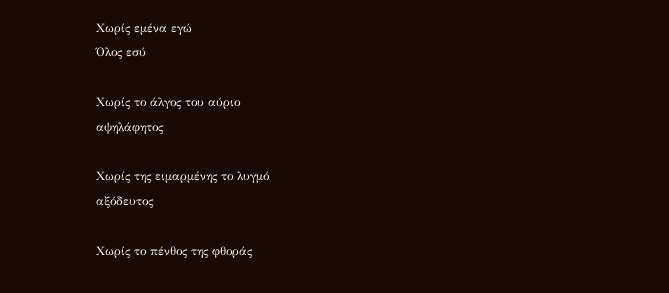Χωρίς εμένα εγώ
Όλος εσύ

Χωρίς το άλγος του αύριο
αψηλάφητος

Χωρίς της ειμαρμένης το λυγμό
αξόδευτος

Χωρίς το πένθος της φθοράς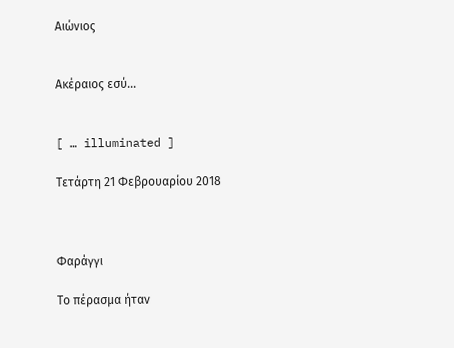Αιώνιος


Ακέραιος εσύ...


[ … illuminated ]

Τετάρτη 21 Φεβρουαρίου 2018



Φαράγγι

Το πέρασμα ήταν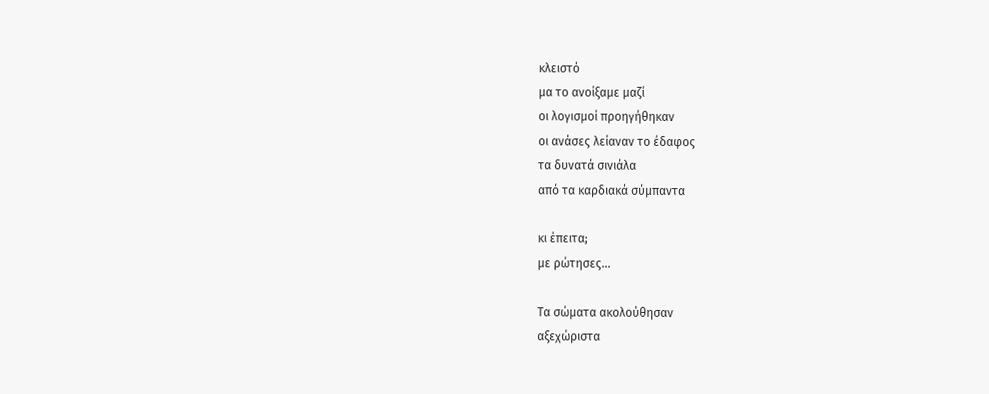κλειστό
μα το ανοίξαμε μαζί
οι λογισμοί προηγήθηκαν
οι ανάσες λείαναν το έδαφος
τα δυνατά σινιάλα
από τα καρδιακά σύμπαντα

κι έπειτα;
με ρώτησες…

Τα σώματα ακολούθησαν
αξεχώριστα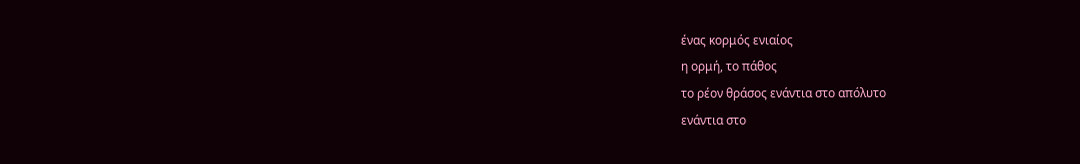ένας κορμός ενιαίος
η ορμή, το πάθος
το ρέον θράσος ενάντια στο απόλυτο
ενάντια στο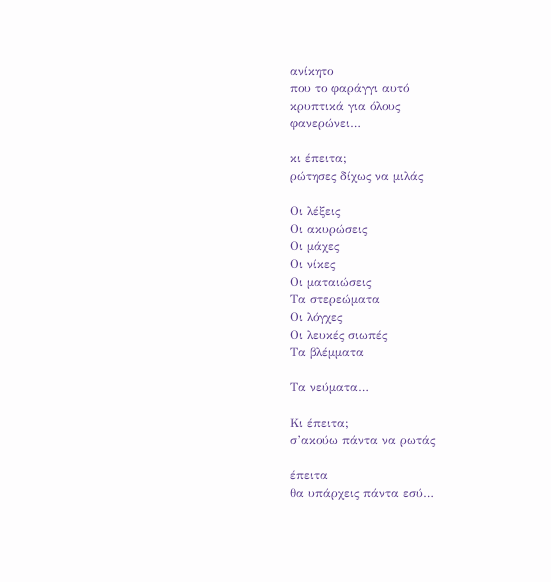ανίκητο
που το φαράγγι αυτό
κρυπτικά για όλους
φανερώνει…

κι έπειτα;
ρώτησες δίχως να μιλάς

Οι λέξεις
Οι ακυρώσεις
Οι μάχες
Οι νίκες
Οι ματαιώσεις
Τα στερεώματα
Οι λόγχες
Οι λευκές σιωπές
Τα βλέμματα

Τα νεύματα…

Κι έπειτα;
σ’ακούω πάντα να ρωτάς

έπειτα
θα υπάρχεις πάντα εσύ…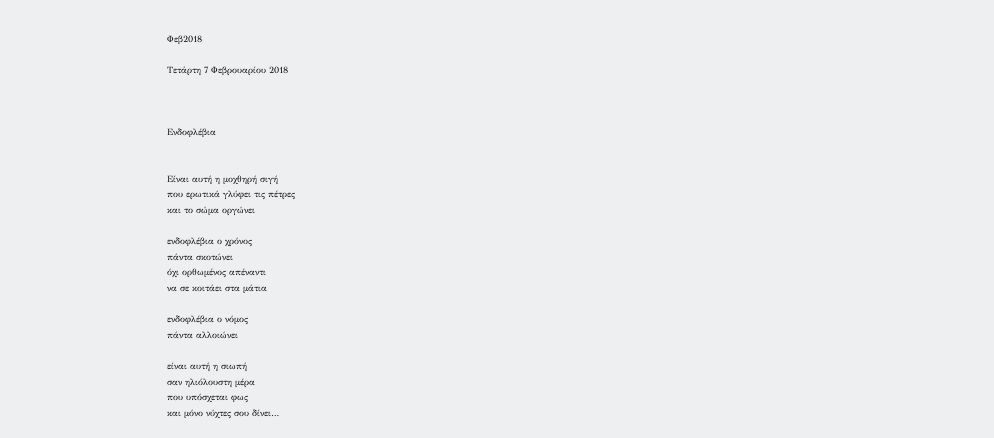Φεβ2018

Τετάρτη 7 Φεβρουαρίου 2018



Ενδοφλέβια


Είναι αυτή η μοχθηρή σιγή
που ερωτικά γλύφει τις πέτρες
και το σώμα οργώνει

ενδοφλέβια ο χρόνος
πάντα σκοτώνει
όχι ορθωμένος απέναντι
να σε κοιτάει στα μάτια

ενδοφλέβια ο νόμος
πάντα αλλοιώνει

είναι αυτή η σιωπή
σαν ηλιόλουστη μέρα
που υπόσχεται φως
και μόνο νύχτες σου δίνει…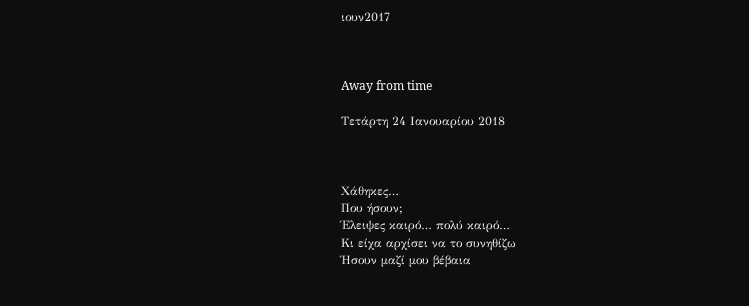ιουν2017



Away from time

Τετάρτη 24 Ιανουαρίου 2018



Χάθηκες…
Που ήσουν;
Έλειψες καιρό… πολύ καιρό…
Κι είχα αρχίσει να το συνηθίζω
Ήσουν μαζί μου βέβαια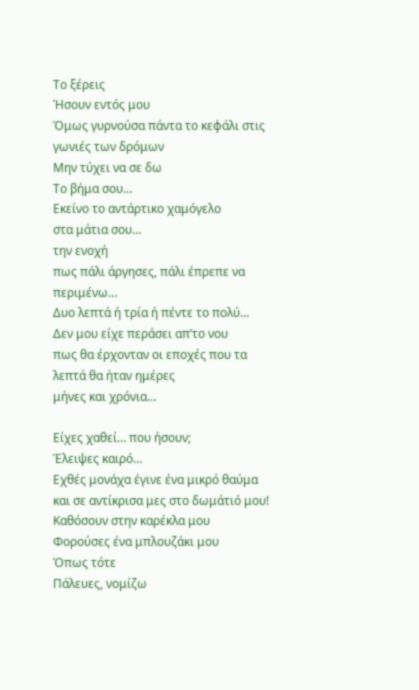Το ξέρεις
Ήσουν εντός μου
Όμως γυρνούσα πάντα το κεφάλι στις γωνιές των δρόμων
Μην τύχει να σε δω
Το βήμα σου…
Εκείνο το αντάρτικο χαμόγελο
στα μάτια σου…
την ενοχή
πως πάλι άργησες, πάλι έπρεπε να περιμένω…
Δυο λεπτά ή τρία ή πέντε το πολύ…
Δεν μου είχε περάσει απ’το νου
πως θα έρχονταν οι εποχές που τα λεπτά θα ήταν ημέρες
μήνες και χρόνια…

Είχες χαθεί… που ήσουν;
Έλειψες καιρό…
Εχθές μονάχα έγινε ένα μικρό θαύμα
και σε αντίκρισα μες στο δωμάτιό μου!
Καθόσουν στην καρέκλα μου
Φορούσες ένα μπλουζάκι μου
Όπως τότε
Πάλευες, νομίζω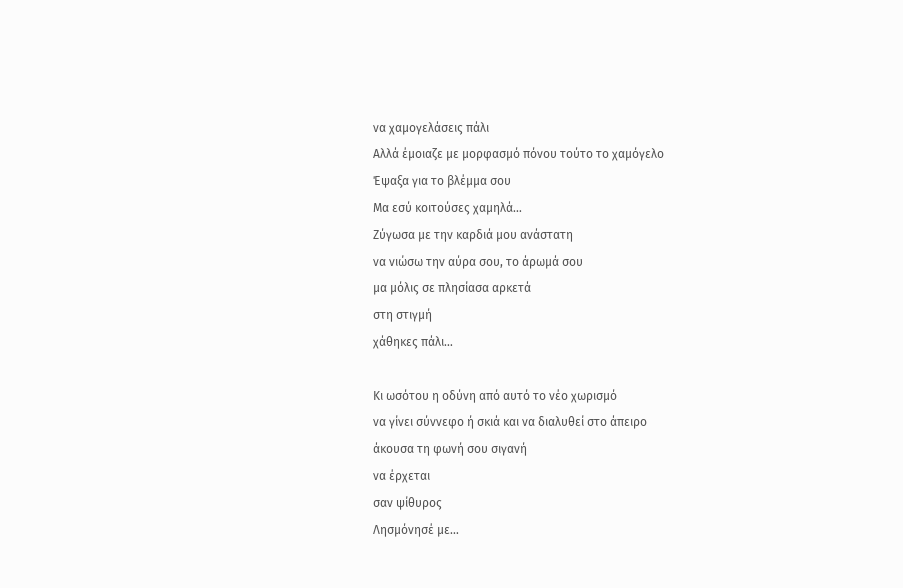να χαμογελάσεις πάλι
Αλλά έμοιαζε με μορφασμό πόνου τούτο το χαμόγελο
Έψαξα για το βλέμμα σου
Μα εσύ κοιτούσες χαμηλά…
Ζύγωσα με την καρδιά μου ανάστατη
να νιώσω την αύρα σου, το άρωμά σου
μα μόλις σε πλησίασα αρκετά
στη στιγμή
χάθηκες πάλι…

Κι ωσότου η οδύνη από αυτό το νέο χωρισμό
να γίνει σύννεφο ή σκιά και να διαλυθεί στο άπειρο
άκουσα τη φωνή σου σιγανή
να έρχεται
σαν ψίθυρος
Λησμόνησέ με…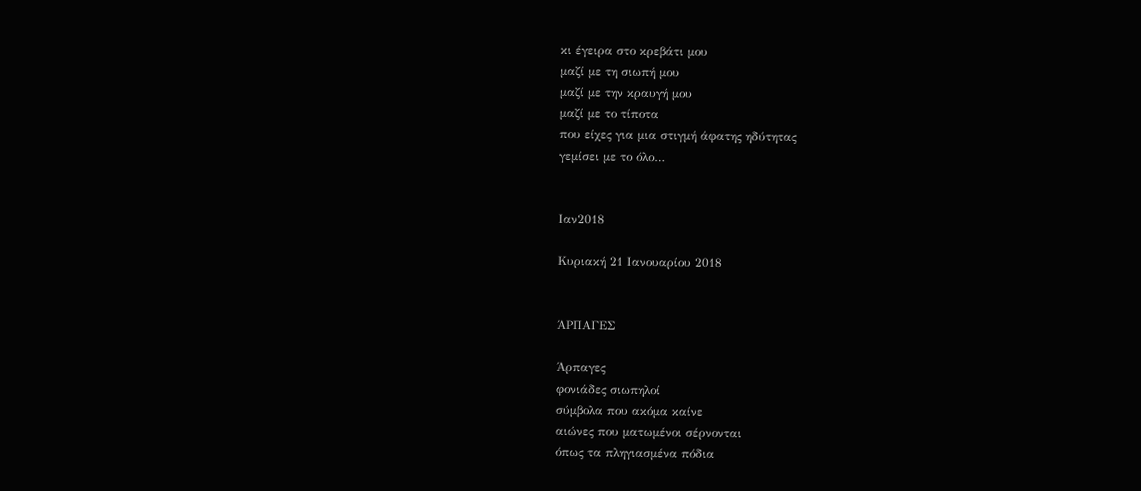κι έγειρα στο κρεβάτι μου
μαζί με τη σιωπή μου
μαζί με την κραυγή μου
μαζί με το τίποτα
που είχες για μια στιγμή άφατης ηδύτητας
γεμίσει με το όλο…


Ιαν2018

Κυριακή 21 Ιανουαρίου 2018


ΆΡΠΑΓΕΣ

Άρπαγες
φονιάδες σιωπηλοί
σύμβολα που ακόμα καίνε
αιώνες που ματωμένοι σέρνονται
όπως τα πληγιασμένα πόδια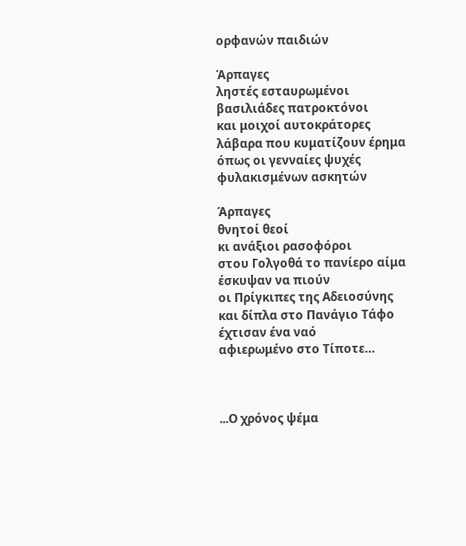ορφανών παιδιών

Άρπαγες
ληστές εσταυρωμένοι
βασιλιάδες πατροκτόνοι
και μοιχοί αυτοκράτορες
λάβαρα που κυματίζουν έρημα
όπως οι γενναίες ψυχές
φυλακισμένων ασκητών

Άρπαγες
θνητοί θεοί
κι ανάξιοι ρασοφόροι
στου Γολγοθά το πανίερο αίμα
έσκυψαν να πιούν
οι Πρίγκιπες της Αδειοσύνης
και δίπλα στο Πανάγιο Τάφο
έχτισαν ένα ναό
αφιερωμένο στο Τίποτε…



...Ο χρόνος ψέμα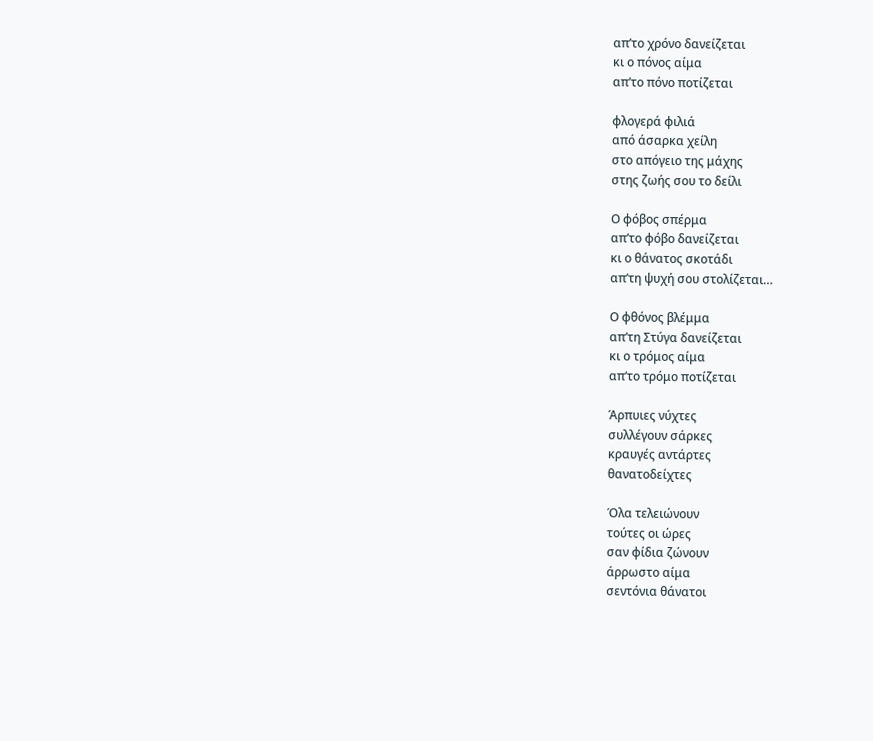απ’το χρόνο δανείζεται
κι ο πόνος αίμα
απ’το πόνο ποτίζεται

φλογερά φιλιά
από άσαρκα χείλη
στο απόγειο της μάχης
στης ζωής σου το δείλι

Ο φόβος σπέρμα
απ’το φόβο δανείζεται
κι ο θάνατος σκοτάδι
απ’τη ψυχή σου στολίζεται…

Ο φθόνος βλέμμα
απ’τη Στύγα δανείζεται
κι ο τρόμος αίμα
απ’το τρόμο ποτίζεται

Άρπυιες νύχτες
συλλέγουν σάρκες
κραυγές αντάρτες
θανατοδείχτες

Όλα τελειώνουν
τούτες οι ώρες
σαν φίδια ζώνουν
άρρωστο αίμα
σεντόνια θάνατοι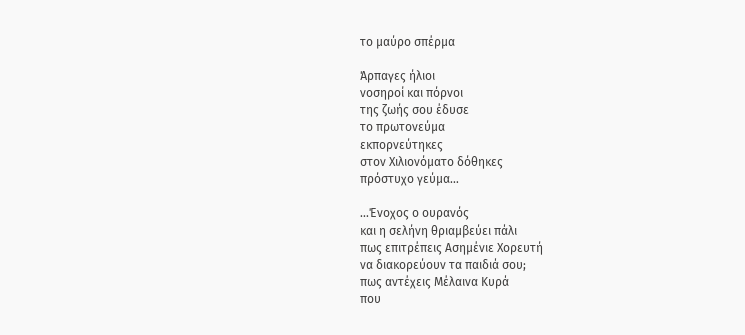το μαύρο σπέρμα

Άρπαγες ήλιοι
νοσηροί και πόρνοι
της ζωής σου έδυσε
το πρωτονεύμα
εκπορνεύτηκες
στον Χιλιονόματο δόθηκες
πρόστυχο γεύμα…

...Ένοχος ο ουρανός
και η σελήνη θριαμβεύει πάλι
πως επιτρέπεις Ασημένιε Χορευτή
να διακορεύουν τα παιδιά σου;
πως αντέχεις Μέλαινα Κυρά
που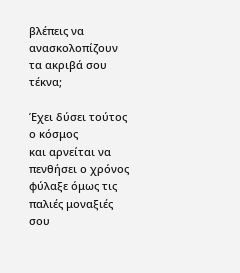βλέπεις να ανασκολοπίζουν
τα ακριβά σου τέκνα;

Έχει δύσει τούτος ο κόσμος
και αρνείται να πενθήσει ο χρόνος
φύλαξε όμως τις παλιές μοναξιές σου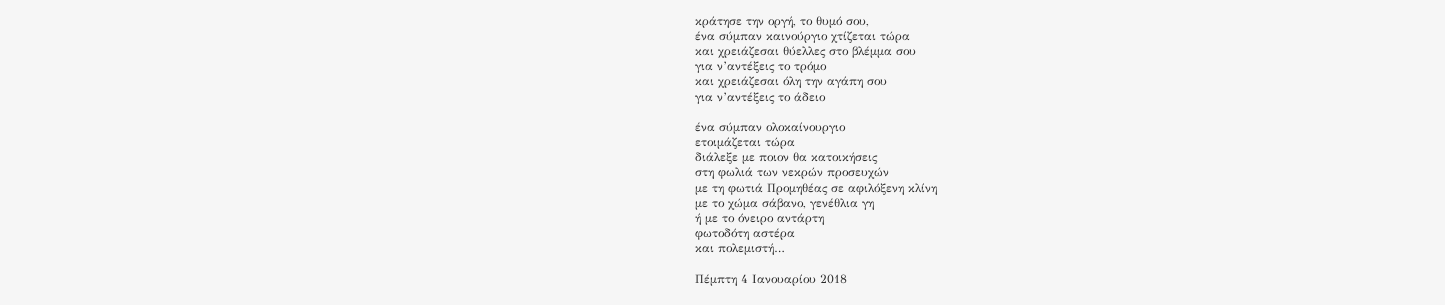κράτησε την οργή, το θυμό σου,
ένα σύμπαν καινούργιο χτίζεται τώρα
και χρειάζεσαι θύελλες στο βλέμμα σου
για ν’αντέξεις το τρόμο
και χρειάζεσαι όλη την αγάπη σου
για ν’αντέξεις το άδειο

ένα σύμπαν ολοκαίνουργιο
ετοιμάζεται τώρα
διάλεξε με ποιον θα κατοικήσεις
στη φωλιά των νεκρών προσευχών
με τη φωτιά Προμηθέας σε αφιλόξενη κλίνη
με το χώμα σάβανο, γενέθλια γη
ή με το όνειρο αντάρτη
φωτοδότη αστέρα
και πολεμιστή…

Πέμπτη 4 Ιανουαρίου 2018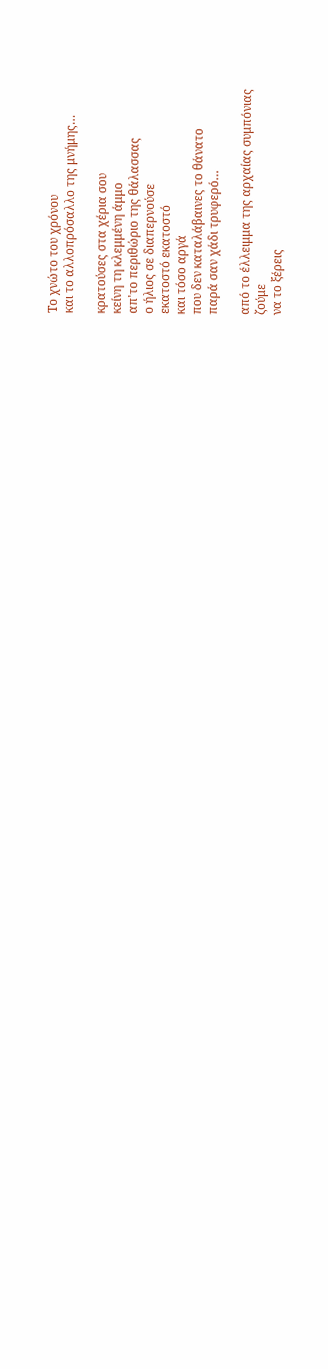Το χνώτο του χρόνου
και το αλλοπρόσαλλο της μνήμης…

κρατούσες στα χέρια σου
κείνη τη κλεμμένη άμμο
απ'το περιθώριο της θάλασσας
ο ήλιος σε διαπερνούσε
εκατοστό εκατοστό
και τόσο αργά
που δεν καταλάβαινες το θάνατο
παρά σαν χάδι τρυφερό…

από το έλλειμμα της αρχαίας συμπόνιας
ζούμε
να το ξέρεις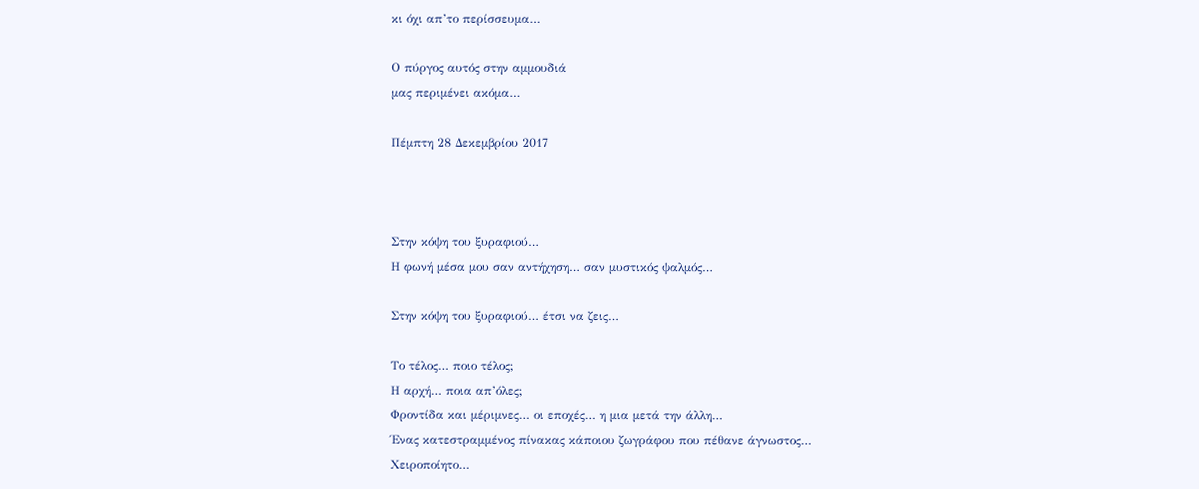κι όχι απ’το περίσσευμα…

Ο πύργος αυτός στην αμμουδιά
μας περιμένει ακόμα…

Πέμπτη 28 Δεκεμβρίου 2017



Στην κόψη του ξυραφιού…
Η φωνή μέσα μου σαν αντήχηση… σαν μυστικός ψαλμός…

Στην κόψη του ξυραφιού… έτσι να ζεις…

Το τέλος… ποιο τέλος;
Η αρχή… ποια απ’όλες;
Φροντίδα και μέριμνες… οι εποχές… η μια μετά την άλλη…
Ένας κατεστραμμένος πίνακας κάποιου ζωγράφου που πέθανε άγνωστος…
Χειροποίητο…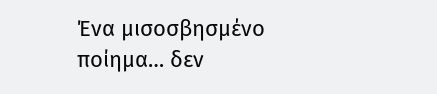Ένα μισοσβησμένο ποίημα… δεν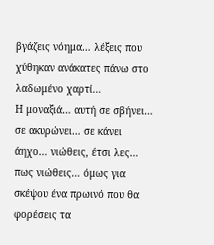βγάζεις νόημα… λέξεις που χύθηκαν ανάκατες πάνω στο λαδωμένο χαρτί…
Η μοναξιά… αυτή σε σβήνει… σε ακυρώνει… σε κάνει άηχο… νιώθεις, έτσι λες… πως νιώθεις… όμως για σκέψου ένα πρωινό που θα φορέσεις τα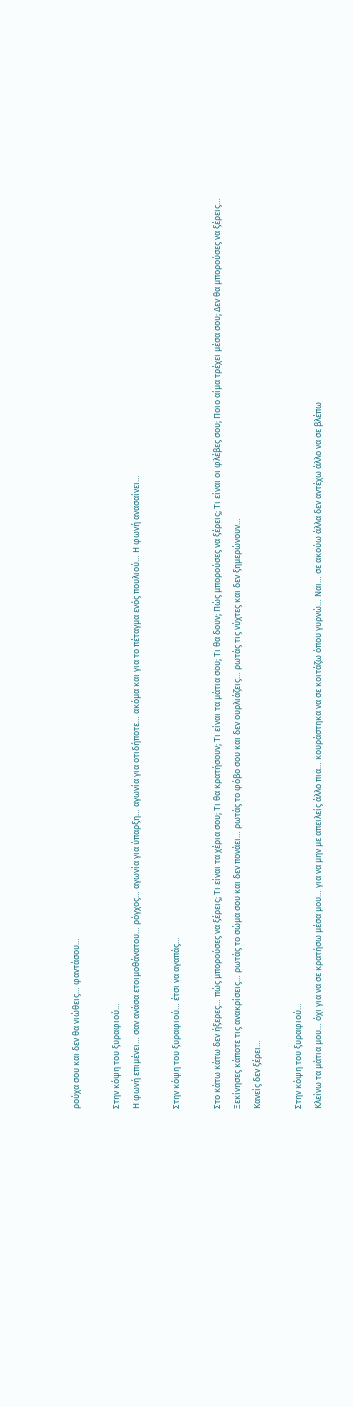ρούχα σου και δεν θα νιώθεις… φαντάσου…

Στην κόψη του ξυραφιού…
Η φωνή επιμένει… σαν ανάσα ετοιμοθάνατου… ρόγχος… αγωνία για ύπαρξη… αγωνία για οτιδήποτε… ακόμα και για το πέταγμα ενός πουλιού… Η φωνή ανασαίνει…

Στην κόψη του ξυραφιού… έτσι να αγαπάς…

Στο κάτω κάτω δεν ήξερες… πώς μπορούσες να ξέρεις; Τι είναι τα χέρια σου; Τι θα κρατήσουν; Τι είναι τα μάτια σου; Τι θα δουν; Πώς μπορούσες να ξέρεις; Τι είναι οι φλέβες σου; Ποιο αίμα τρέχει μέσα σου; Δεν θα μπορούσες να ξέρεις…
Ξεκίνησες κάποτε τις ανακρίσεις… ρωτάς το σώμα σου και δεν πονάει… ρωτάς το φόβο σου και δεν ουρλιάζεις… ρωτάς τις νύχτες και δεν ξημερώνουν…
Κανείς δεν ξέρει…

Στην κόψη του ξυραφιού…
Κλείνω τα μάτια μου… όχι για να σε κρατήσω μέσα μου… για να μην με απειλείς άλλο πια… κουράστηκα να σε κοιτάζω όπου γυρνώ… Ναι… σε ακούω άλλα δεν αντέχω άλλο να σε βλέπω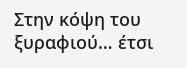Στην κόψη του ξυραφιού… έτσι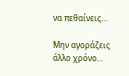να πεθαίνεις…

Μην αγοράζεις άλλο χρόνο…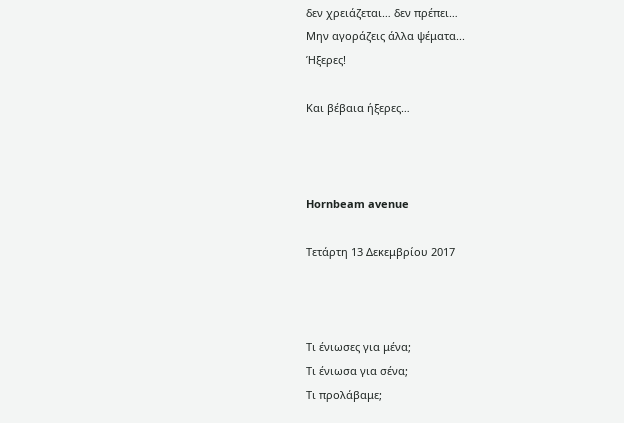δεν χρειάζεται… δεν πρέπει…
Μην αγοράζεις άλλα ψέματα...
Ήξερες!

Και βέβαια ήξερες…



Hornbeam avenue

Τετάρτη 13 Δεκεμβρίου 2017



Τι ένιωσες για μένα;
Τι ένιωσα για σένα;
Τι προλάβαμε;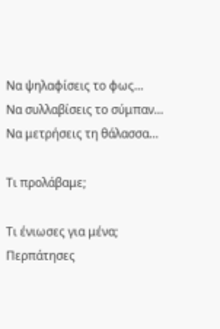Να ψηλαφίσεις το φως…
Να συλλαβίσεις το σύμπαν…
Να μετρήσεις τη θάλασσα…

Τι προλάβαμε;

Τι ένιωσες για μένα;
Περπάτησες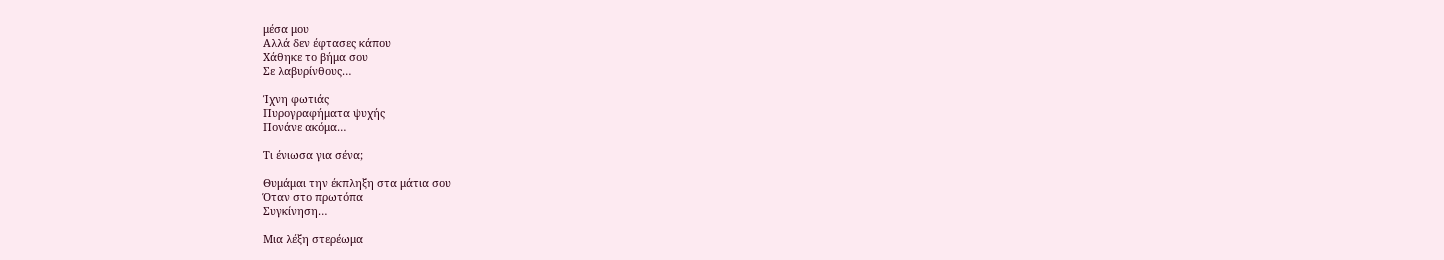μέσα μου
Αλλά δεν έφτασες κάπου
Χάθηκε το βήμα σου
Σε λαβυρίνθους…

Ίχνη φωτιάς
Πυρογραφήματα ψυχής
Πονάνε ακόμα…

Τι ένιωσα για σένα;

Θυμάμαι την έκπληξη στα μάτια σου
Όταν στο πρωτόπα
Συγκίνηση…

Μια λέξη στερέωμα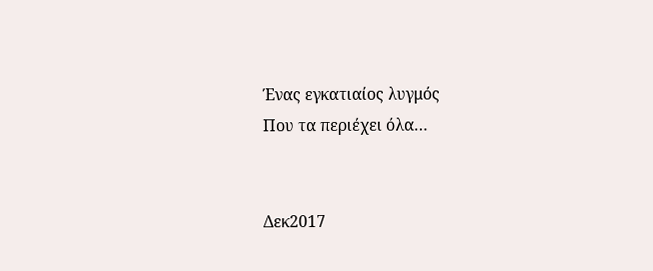Ένας εγκατιαίος λυγμός
Που τα περιέχει όλα…


Δεκ2017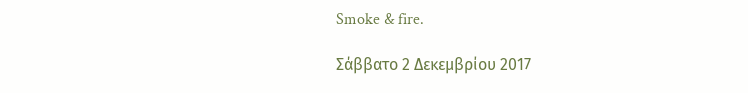Smoke & fire.

Σάββατο 2 Δεκεμβρίου 2017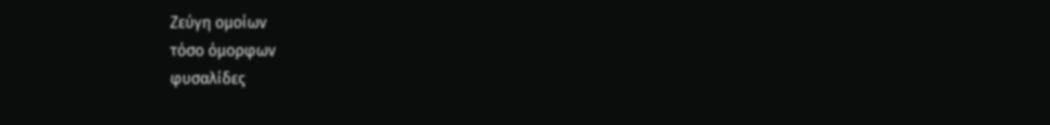Ζεύγη ομοίων
τόσο όμορφων
φυσαλίδες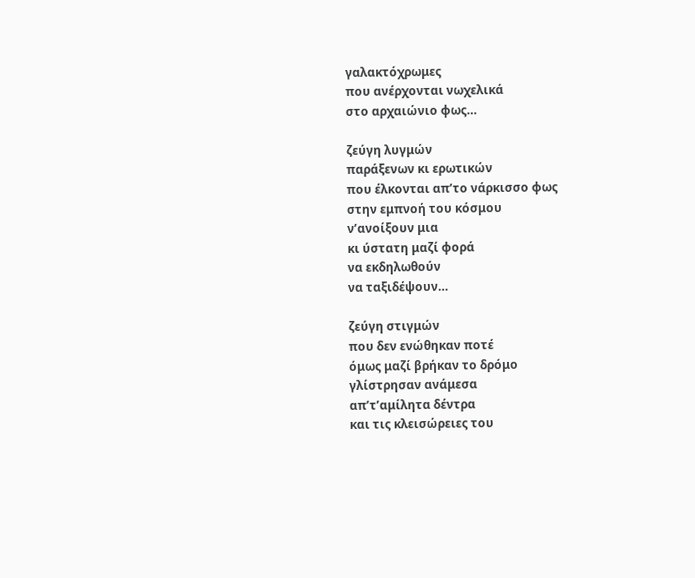γαλακτόχρωμες
που ανέρχονται νωχελικά
στο αρχαιώνιο φως…

ζεύγη λυγμών
παράξενων κι ερωτικών
που έλκονται απ’το νάρκισσο φως
στην εμπνοή του κόσμου
ν’ανοίξουν μια
κι ύστατη μαζί φορά
να εκδηλωθούν
να ταξιδέψουν…

ζεύγη στιγμών
που δεν ενώθηκαν ποτέ
όμως μαζί βρήκαν το δρόμο
γλίστρησαν ανάμεσα
απ’τ’αμίλητα δέντρα
και τις κλεισώρειες του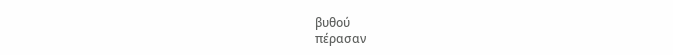βυθού
πέρασαν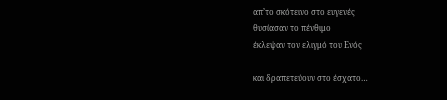απ’το σκότεινο στο ευγενές
θυσίασαν το πένθιμο
έκλεψαν τον ελιγμό του Ενός

και δραπετεύουν στο έσχατο…